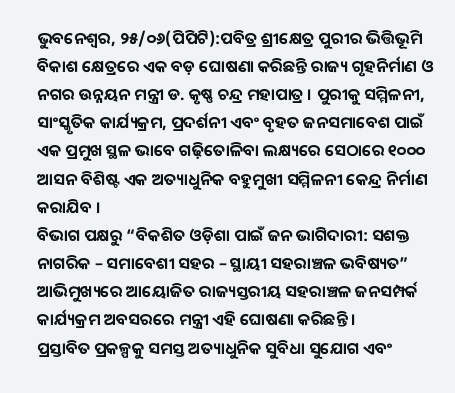ଭୁବନେଶ୍ୱର, ୨୫/୦୬(ପିପିଟି):ପବିତ୍ର ଶ୍ରୀକ୍ଷେତ୍ର ପୁରୀର ଭିତ୍ତିଭୂମି ବିକାଶ କ୍ଷେତ୍ରରେ ଏକ ବଡ଼ ଘୋଷଣା କରିଛନ୍ତି ରାଜ୍ୟ ଗୃହନିର୍ମାଣ ଓ ନଗର ଉନ୍ନୟନ ମନ୍ତ୍ରୀ ଡ. କୃଷ୍ଣ ଚନ୍ଦ୍ର ମହାପାତ୍ର । ପୁରୀକୁ ସମ୍ମିଳନୀ, ସାଂସ୍କୃତିକ କାର୍ଯ୍ୟକ୍ରମ, ପ୍ରଦର୍ଶନୀ ଏବଂ ବୃହତ ଜନସମାବେଶ ପାଇଁ ଏକ ପ୍ରମୁଖ ସ୍ଥଳ ଭାବେ ଗଢ଼ିତୋଳିବା ଲକ୍ଷ୍ୟରେ ସେଠାରେ ୧୦୦୦ ଆସନ ବିଶିଷ୍ଟ ଏକ ଅତ୍ୟାଧୁନିକ ବହୁମୁଖୀ ସମ୍ମିଳନୀ କେନ୍ଦ୍ର ନିର୍ମାଣ କରାଯିବ ।
ବିଭାଗ ପକ୍ଷରୁ “ବିକଶିତ ଓଡ଼ିଶା ପାଇଁ ଜନ ଭାଗିଦାରୀ: ସଶକ୍ତ ନାଗରିକ – ସମାବେଶୀ ସହର – ସ୍ଥାୟୀ ସହରାଞ୍ଚଳ ଭବିଷ୍ୟତ” ଆଭିମୁଖ୍ୟରେ ଆୟୋଜିତ ରାଜ୍ୟସ୍ତରୀୟ ସହରାଞ୍ଚଳ ଜନସମ୍ପର୍କ କାର୍ଯ୍ୟକ୍ରମ ଅବସରରେ ମନ୍ତ୍ରୀ ଏହି ଘୋଷଣା କରିଛନ୍ତି ।
ପ୍ରସ୍ତାବିତ ପ୍ରକଳ୍ପକୁ ସମସ୍ତ ଅତ୍ୟାଧୁନିକ ସୁବିଧା ସୁଯୋଗ ଏବଂ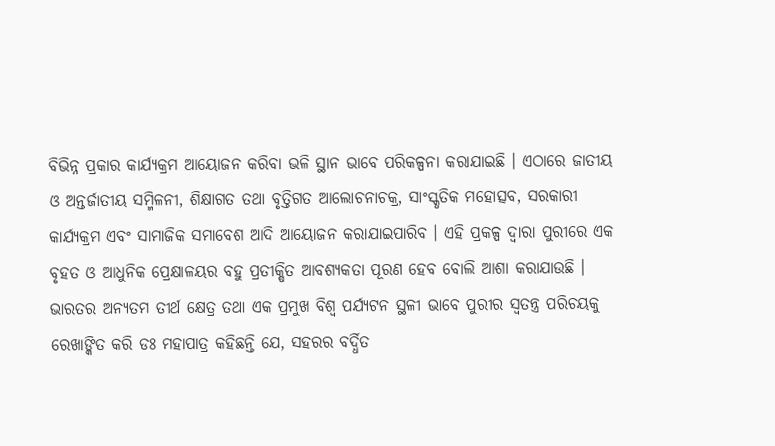ବିଭିନ୍ନ ପ୍ରକାର କାର୍ଯ୍ୟକ୍ରମ ଆୟୋଜନ କରିବା ଭଳି ସ୍ଥାନ ଭାବେ ପରିକଳ୍ପନା କରାଯାଇଛି । ଏଠାରେ ଜାତୀୟ ଓ ଅନ୍ତର୍ଜାତୀୟ ସମ୍ମିଳନୀ, ଶିକ୍ଷାଗତ ତଥା ବୃତ୍ତିଗତ ଆଲୋଚନାଚକ୍ର, ସାଂସ୍କୃତିକ ମହୋତ୍ସବ, ସରକାରୀ କାର୍ଯ୍ୟକ୍ରମ ଏବଂ ସାମାଜିକ ସମାବେଶ ଆଦି ଆୟୋଜନ କରାଯାଇପାରିବ । ଏହି ପ୍ରକଳ୍ପ ଦ୍ୱାରା ପୁରୀରେ ଏକ ବୃହତ ଓ ଆଧୁନିକ ପ୍ରେକ୍ଷାଳୟର ବହୁ ପ୍ରତୀକ୍ଷିତ ଆବଶ୍ୟକତା ପୂରଣ ହେବ ବୋଲି ଆଶା କରାଯାଉଛି ।
ଭାରତର ଅନ୍ୟତମ ତୀର୍ଥ କ୍ଷେତ୍ର ତଥା ଏକ ପ୍ରମୁଖ ବିଶ୍ୱ ପର୍ଯ୍ୟଟନ ସ୍ଥଳୀ ଭାବେ ପୁରୀର ସ୍ୱତନ୍ତ୍ର ପରିଚୟକୁ ରେଖାଙ୍କିତ କରି ଡଃ ମହାପାତ୍ର କହିଛନ୍ତି ଯେ, ସହରର ବର୍ଦ୍ଧିତ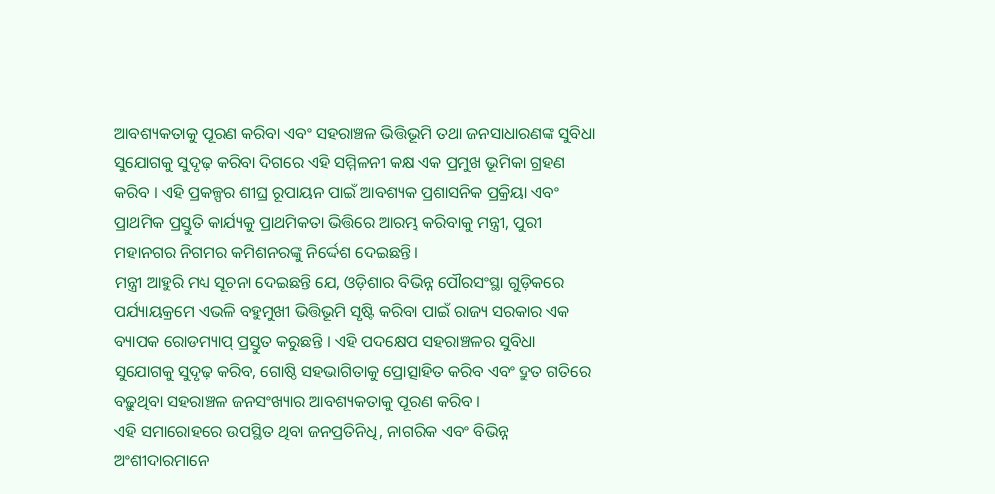ଆବଶ୍ୟକତାକୁ ପୂରଣ କରିବା ଏବଂ ସହରାଞ୍ଚଳ ଭିତ୍ତିଭୂମି ତଥା ଜନସାଧାରଣଙ୍କ ସୁବିଧା ସୁଯୋଗକୁ ସୁଦୃଢ଼ କରିବା ଦିଗରେ ଏହି ସମ୍ମିଳନୀ କକ୍ଷ ଏକ ପ୍ରମୁଖ ଭୂମିକା ଗ୍ରହଣ କରିବ । ଏହି ପ୍ରକଳ୍ପର ଶୀଘ୍ର ରୂପାୟନ ପାଇଁ ଆବଶ୍ୟକ ପ୍ରଶାସନିକ ପ୍ରକ୍ରିୟା ଏବଂ ପ୍ରାଥମିକ ପ୍ରସ୍ତୁତି କାର୍ଯ୍ୟକୁ ପ୍ରାଥମିକତା ଭିତ୍ତିରେ ଆରମ୍ଭ କରିବାକୁ ମନ୍ତ୍ରୀ, ପୁରୀ ମହାନଗର ନିଗମର କମିଶନରଙ୍କୁ ନିର୍ଦ୍ଦେଶ ଦେଇଛନ୍ତି।
ମନ୍ତ୍ରୀ ଆହୁରି ମଧ୍ୟ ସୂଚନା ଦେଇଛନ୍ତି ଯେ, ଓଡ଼ିଶାର ବିଭିନ୍ନ ପୌରସଂସ୍ଥା ଗୁଡ଼ିକରେ ପର୍ଯ୍ୟାୟକ୍ରମେ ଏଭଳି ବହୁମୁଖୀ ଭିତ୍ତିଭୂମି ସୃଷ୍ଟି କରିବା ପାଇଁ ରାଜ୍ୟ ସରକାର ଏକ ବ୍ୟାପକ ରୋଡମ୍ୟାପ୍ ପ୍ରସ୍ତୁତ କରୁଛନ୍ତି । ଏହି ପଦକ୍ଷେପ ସହରାଞ୍ଚଳର ସୁବିଧା ସୁଯୋଗକୁ ସୁଦୃଢ଼ କରିବ, ଗୋଷ୍ଠି ସହଭାଗିତାକୁ ପ୍ରୋତ୍ସାହିତ କରିବ ଏବଂ ଦ୍ରୁତ ଗତିରେ ବଢ଼ୁଥିବା ସହରାଞ୍ଚଳ ଜନସଂଖ୍ୟାର ଆବଶ୍ୟକତାକୁ ପୂରଣ କରିବ ।
ଏହି ସମାରୋହରେ ଉପସ୍ଥିତ ଥିବା ଜନପ୍ରତିନିଧି, ନାଗରିକ ଏବଂ ବିଭିନ୍ନ ଅଂଶୀଦାରମାନେ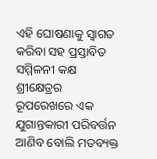ଏହି ଘୋଷଣାକୁ ସ୍ୱାଗତ କରିବା ସହ ପ୍ରସ୍ତାବିତ ସମ୍ମିଳନୀ କକ୍ଷ ଶ୍ରୀକ୍ଷେତ୍ରର ରୂପରେଖରେ ଏକ ଯୁଗାନ୍ତକାରୀ ପରିବର୍ତ୍ତନ ଆଣିବ ବୋଲି ମତବ୍ୟକ୍ତ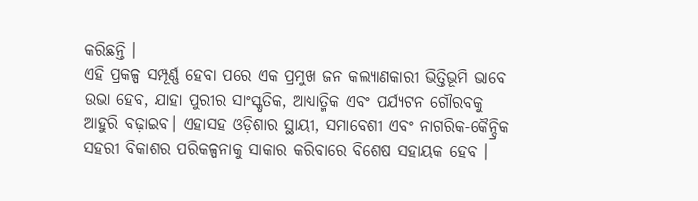କରିଛନ୍ତି ।
ଏହି ପ୍ରକଳ୍ପ ସମ୍ପୂର୍ଣ୍ଣ ହେବା ପରେ ଏକ ପ୍ରମୁଖ ଜନ କଲ୍ୟାଣକାରୀ ଭିତ୍ତିଭୂମି ଭାବେ ଉଭା ହେବ, ଯାହା ପୁରୀର ସାଂସ୍କୃତିକ, ଆଧ୍ୟାତ୍ମିକ ଏବଂ ପର୍ଯ୍ୟଟନ ଗୌରବକୁ ଆହୁରି ବଢ଼ାଇବ। ଏହାସହ ଓଡ଼ିଶାର ସ୍ଥାୟୀ, ସମାବେଶୀ ଏବଂ ନାଗରିକ-କୈନ୍ଦ୍ରିକ ସହରୀ ବିକାଶର ପରିକଳ୍ପନାକୁ ସାକାର କରିବାରେ ବିଶେଷ ସହାୟକ ହେବ ।